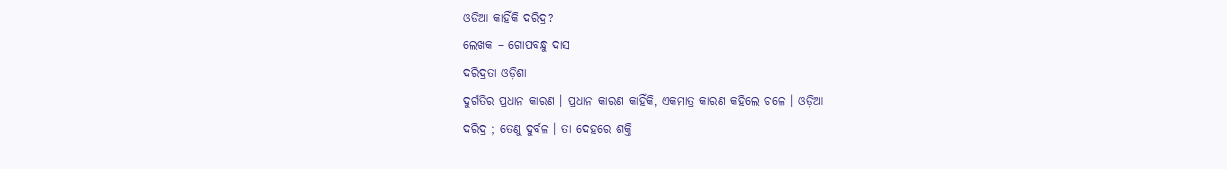ଓଡିଆ କାହିଁକି ଦରିଦ୍ର?
ଲେଖକ – ଗୋପବନ୍ଧୁ ଦାସ
ଦରିଦ୍ରତା ଓଡ଼ିଶା
ଦୁର୍ଗତିର ପ୍ରଧାନ କାରଣ । ପ୍ରଧାନ କାରଣ କାହିଁକି, ଏକମାତ୍ର କାରଣ କହିଲେ ଚଳେ । ଓଡ଼ିଆ
ଦରିଦ୍ର ; ତେଣୁ ଦୁର୍ବଳ । ତା ଦେହରେ ଶକ୍ତି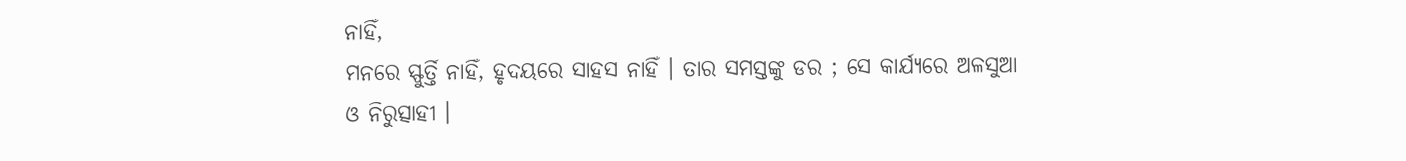ନାହିଁ,
ମନରେ ସ୍ଫୁର୍ତ୍ତି ନାହିଁ, ହୃଦୟରେ ସାହସ ନାହିଁ । ତାର ସମସ୍ତଙ୍କୁ ଡର ; ସେ କାର୍ଯ୍ୟରେ ଅଳସୁଆ ଓ ନିରୁତ୍ସାହୀ ।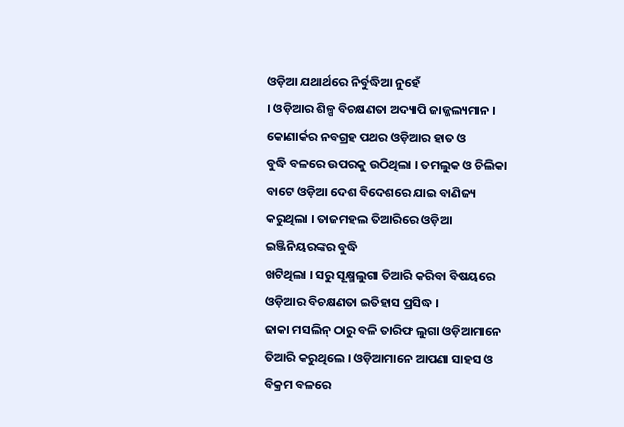ଓଡ଼ିଆ ଯଥାର୍ଥରେ ନିର୍ବୁଦ୍ଧିଆ ନୁହେଁ
। ଓଡ଼ିଆର ଶିଳ୍ପ ବିଚକ୍ଷଣତା ଅଦ୍ୟାପି ଜାଜ୍ଜଲ୍ୟମାନ । କୋଣାର୍କର ନବଗ୍ରହ ପଥର ଓଡ଼ିଆର ହାତ ଓ
ବୁଦ୍ଧି ବଳରେ ଉପରକୁ ଉଠିଥିଲା । ତମଲୁକ ଓ ଚିଲିକା ବାଟେ ଓଡ଼ିଆ ଦେଶ ବିଦେଶରେ ଯାଇ ବାଣିଜ୍ୟ
କରୁଥିଲା । ତାଜମହଲ ତିଆରିରେ ଓଡ଼ିଆ ଇଞ୍ଜିନିୟରଙ୍କର ବୁଦ୍ଧି
ଖଟିଥିଲା । ସରୁ ସୂକ୍ଷ୍ମଲୁଗା ତିଆରି କରିବା ବିଷୟରେ ଓଡ଼ିଆର ବିଚକ୍ଷଣତା ଇତିହାସ ପ୍ରସିଦ୍ଧ ।
ଢାକା ମସଲିନ୍ ଠାରୁ ବଳି ତାରିଫ ଲୁଗା ଓଡ଼ିଆମାନେ ତିଆରି କରୁଥିଲେ । ଓଡ଼ିଆମାନେ ଆପଣା ସାହସ ଓ
ବିକ୍ରମ ବଳରେ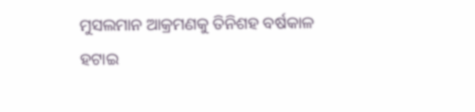ମୁସଲମାନ ଆକ୍ରମଣକୁ ତିନିଶହ ବର୍ଷକାଳ ହଟାଇ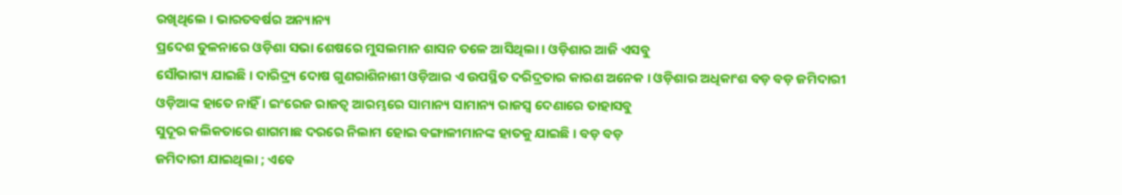ରଖିଥିଲେ । ଭାରତବର୍ଷର ଅନ୍ୟାନ୍ୟ
ପ୍ରଦେଶ ତୁଳନାରେ ଓଡ଼ିଶା ସଭା ଶେଷରେ ମୁସଲମାନ ଶାସନ ତଳେ ଆସିଥିଲା । ଓଡ଼ିଶାର ଆଜି ଏସବୁ
ସୌଭାଗ୍ୟ ଯାଇଛି । ଦାରିଦ୍ର୍ୟ ଦୋଷ ଗୁଣରାଶିନାଶୀ ଓଡ଼ିଆର ଏ ଉପସ୍ଥିତ ଦରିଦ୍ରତାର କାରଣ ଅନେକ । ଓଡ଼ିଶାର ଅଧିକାଂଶ ବଡ଼ ବଡ଼ ଜମିଦାରୀ
ଓଡ଼ିଆଙ୍କ ହାତେ ନାହିଁ । ଇଂରେଜ ରାଜତ୍ୱ ଆରମ୍ଭରେ ସାମାନ୍ୟ ସାମାନ୍ୟ ରାଜସ୍ୱ ଦେଣାରେ ତାହାସବୁ
ସୁଦୂର କଲିକତାରେ ଶାଗମାଛ ଦରରେ ନିଲାମ ହୋଇ ବଙ୍ଗାଳୀମାନଙ୍କ ହାତକୁ ଯାଇଛି । ବଡ଼ ବଡ଼
ଜମିଦାରୀ ଯାଇଥିଲା ; ଏବେ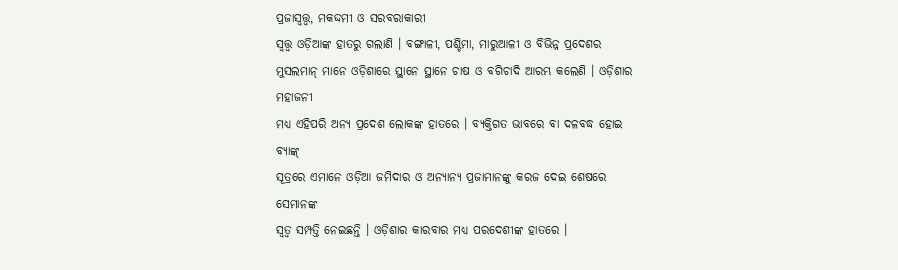ପ୍ରଜାସ୍ୱତ୍ତ୍ୱ, ମକଦ୍ଦମୀ ଓ ସରବରାକାରୀ
ସ୍ୱତ୍ତ୍ୱ ଓଡ଼ିଆଙ୍କ ହାତରୁ ଗଲାଣି । ବଙ୍ଗାଳୀ, ପଶ୍ଚିମା, ମାରୁଆଳୀ ଓ ବିଭିନ୍ନ ପ୍ରଦେଶର
ମୁସଲମାନ୍ ମାନେ ଓଡ଼ିଶାରେ ସ୍ଥାନେ ସ୍ଥାନେ ଚାଷ ଓ ବଗିଚାଦି ଆରମ୍ଭ କଲେଣି । ଓଡ଼ିଶାର ମହାଜନୀ
ମଧ୍ୟ ଏହିପରି ଅନ୍ୟ ପ୍ରଦେଶ ଲୋକଙ୍କ ହାତରେ । ବ୍ୟକ୍ତିଗତ ଭାବରେ ବା ଦଳବଦ୍ଧ ହୋଇ ବ୍ୟାଙ୍କ୍
ସୂତ୍ରରେ ଏମାନେ ଓଡ଼ିଆ ଜମିଦାର ଓ ଅନ୍ୟାନ୍ୟ ପ୍ରଜାମାନଙ୍କୁ କରଜ ଦେଇ ଶେଷରେ ସେମାନଙ୍କ
ସ୍ୱତ୍ୱ ସମ୍ପତ୍ତି ନେଇଛନ୍ତି । ଓଡ଼ିଶାର କାରବାର ମଧ୍ୟ ପରଦେଶୀଙ୍କ ହାତରେ ।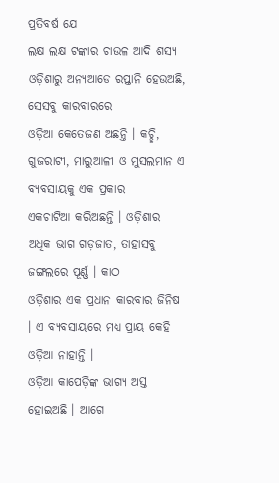ପ୍ରତିବର୍ଷ ଯେ
ଲକ୍ଷ ଲକ୍ଷ ଟଙ୍କାର ଚାଉଳ ଆଦି ଶସ୍ୟ ଓଡ଼ିଶାରୁ ଅନ୍ୟଆଡେ ରପ୍ତାନି ହେଉଅଛି, ସେସବୁ କାରବାରରେ
ଓଡ଼ିଆ କେତେଜଣ ଅଛନ୍ତି । କଚ୍ଛି, ଗୁଜରାଟୀ, ମାରୁଆଳୀ ଓ ମୁସଲମାନ ଏ ବ୍ୟବସାୟକୁ ଏକ ପ୍ରକାର
ଏକଚାଟିଆ କରିଅଛନ୍ତି । ଓଡ଼ିଶାର ଅଧିକ ଭାଗ ଗଡ଼ଜାତ, ତାହାସବୁ ଜଙ୍ଗଲରେ ପୂର୍ଣ୍ଣ । କାଠ
ଓଡ଼ିଶାର ଏକ ପ୍ରଧାନ କାରବାର ଜିନିଷ । ଏ ବ୍ୟବସାୟରେ ମଧ୍ୟ ପ୍ରାୟ କେହି ଓଡ଼ିଆ ନାହାନ୍ତି ।
ଓଡ଼ିଆ କାପେଡ଼ିଙ୍କ ଭାଗ୍ୟ ଅସ୍ତ ହୋଇଅଛି । ଆଗେ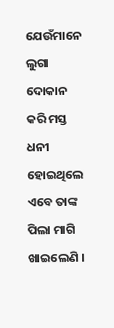ଯେଉଁମାନେ ଲୁଗା ଦୋକାନ କରି ମସ୍ତ ଧନୀ
ହୋଇଥିଲେ ଏବେ ତାଙ୍କ ପିଲା ମାଗି ଖାଇଲେଣି ।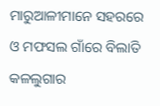ମାରୁଆଳୀମାନେ ସହରରେ ଓ ମଫସଲ ଗାଁରେ ବିଲାତି
କଳଲୁଗାର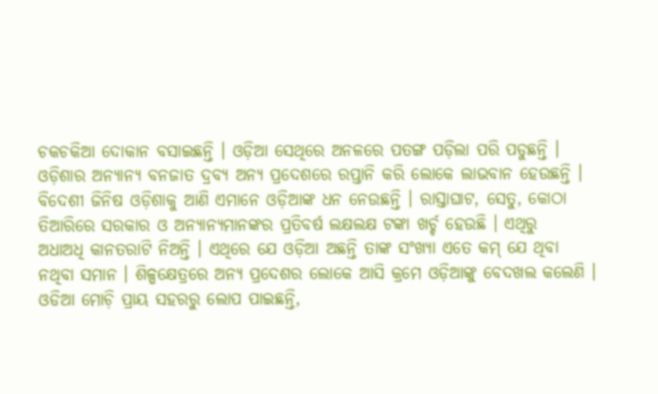ଚକଚକିଆ ଦୋକାନ ବସାଇଛନ୍ତି । ଓଡ଼ିଆ ସେଥିରେ ଅନଳରେ ପତଙ୍ଗ ପଡ଼ିଲା ପରି ପଡୁଛନ୍ତି ।
ଓଡ଼ିଶାର ଅନ୍ୟାନ୍ୟ ବନଜାତ ଦ୍ରବ୍ୟ ଅନ୍ୟ ପ୍ରଦେଶରେ ରପ୍ତାନି କରି ଲୋକେ ଲାଭବାନ ହେଉଛନ୍ତି ।
ବିଦେଶୀ ଜିନିଷ ଓଡ଼ିଶାକୁ ଆଣି ଏମାନେ ଓଡ଼ିଆଙ୍କ ଧନ ନେଉଛନ୍ତି । ରାସ୍ତାଘାଟ, ସେତୁ, କୋଠା
ତିଆରିରେ ସରକାର ଓ ଅନ୍ୟାନ୍ୟମାନଙ୍କର ପ୍ରତିବର୍ଷ ଲକ୍ଷଲକ୍ଷ ଟଙ୍କା ଖର୍ଚ୍ଚ ହେଉଛି । ଏଥିରୁ
ଅଧାଅଧି କାନତରାଟି ନିଅନ୍ତି । ଏଥିରେ ଯେ ଓଡ଼ିଆ ଅଛନ୍ତି ତାଙ୍କ ସଂଖ୍ୟା ଏତେ କମ୍ ଯେ ଥିବା
ନଥିବା ସମାନ । ଶିଳ୍ପକ୍ଷେତ୍ରରେ ଅନ୍ୟ ପ୍ରଦେଶର ଲୋକେ ଆସି କ୍ରମେ ଓଡ଼ିଆଙ୍କୁ ବେଦଖଲ କଲେଣି ।
ଓଡିଆ ମୋଚ଼ି ପ୍ରାୟ ସହରରୁ ଲୋପ ପାଇଛନ୍ତି,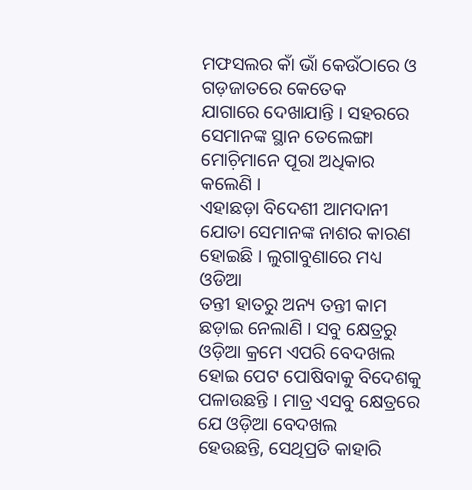ମଫସଲର କାଁ ଭାଁ କେଉଁଠାରେ ଓ ଗଡ଼ଜାତରେ କେତେକ
ଯାଗାରେ ଦେଖାଯାନ୍ତି । ସହରରେ ସେମାନଙ୍କ ସ୍ଥାନ ତେଲେଙ୍ଗା ମୋଚ଼ିମାନେ ପୂରା ଅଧିକାର କଲେଣି ।
ଏହାଛଡ଼ା ବିଦେଶୀ ଆମଦାନୀ ଯୋତା ସେମାନଙ୍କ ନାଶର କାରଣ ହୋଇଛି । ଲୁଗାବୁଣାରେ ମଧ୍ୟ ଓଡିଆ
ତନ୍ତୀ ହାତରୁ ଅନ୍ୟ ତନ୍ତୀ କାମ ଛଡ଼ାଇ ନେଲାଣି । ସବୁ କ୍ଷେତ୍ରରୁ ଓଡ଼ିଆ କ୍ରମେ ଏପରି ବେଦଖଲ
ହୋଇ ପେଟ ପୋଷିବାକୁ ବିଦେଶକୁ ପଳାଉଛନ୍ତି । ମାତ୍ର ଏସବୁ କ୍ଷେତ୍ରରେ ଯେ ଓଡ଼ିଆ ବେଦଖଲ
ହେଉଛନ୍ତି, ସେଥିପ୍ରତି କାହାରି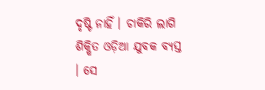ଦୃଷ୍ଟି ନାହିଁ । ଚାକିରି ଲାଗି ଶିକ୍ଷିତ ଓଡ଼ିଆ ଯୁବକ ବ୍ୟସ୍ତ
। ସେ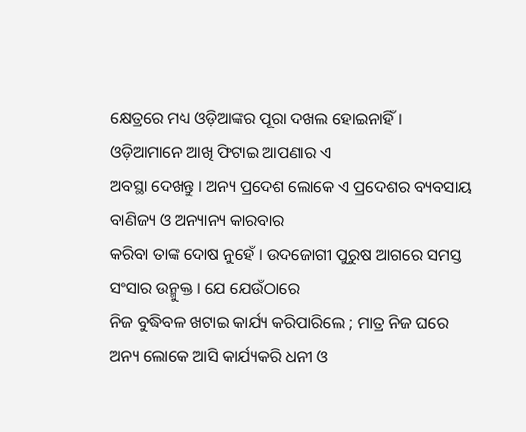କ୍ଷେତ୍ରରେ ମଧ୍ୟ ଓଡ଼ିଆଙ୍କର ପୂରା ଦଖଲ ହୋଇନାହିଁ । ଓଡ଼ିଆମାନେ ଆଖି ଫିଟାଇ ଆପଣାର ଏ
ଅବସ୍ଥା ଦେଖନ୍ତୁ । ଅନ୍ୟ ପ୍ରଦେଶ ଲୋକେ ଏ ପ୍ରଦେଶର ବ୍ୟବସାୟ ବାଣିଜ୍ୟ ଓ ଅନ୍ୟାନ୍ୟ କାରବାର
କରିବା ତାଙ୍କ ଦୋଷ ନୁହେଁ । ଉଦଜୋଗୀ ପୁରୁଷ ଆଗରେ ସମସ୍ତ ସଂସାର ଉନ୍ମୁକ୍ତ । ଯେ ଯେଉଁଠାରେ
ନିଜ ବୁଦ୍ଧିବଳ ଖଟାଇ କାର୍ଯ୍ୟ କରିପାରିଲେ ; ମାତ୍ର ନିଜ ଘରେ
ଅନ୍ୟ ଲୋକେ ଆସି କାର୍ଯ୍ୟକରି ଧନୀ ଓ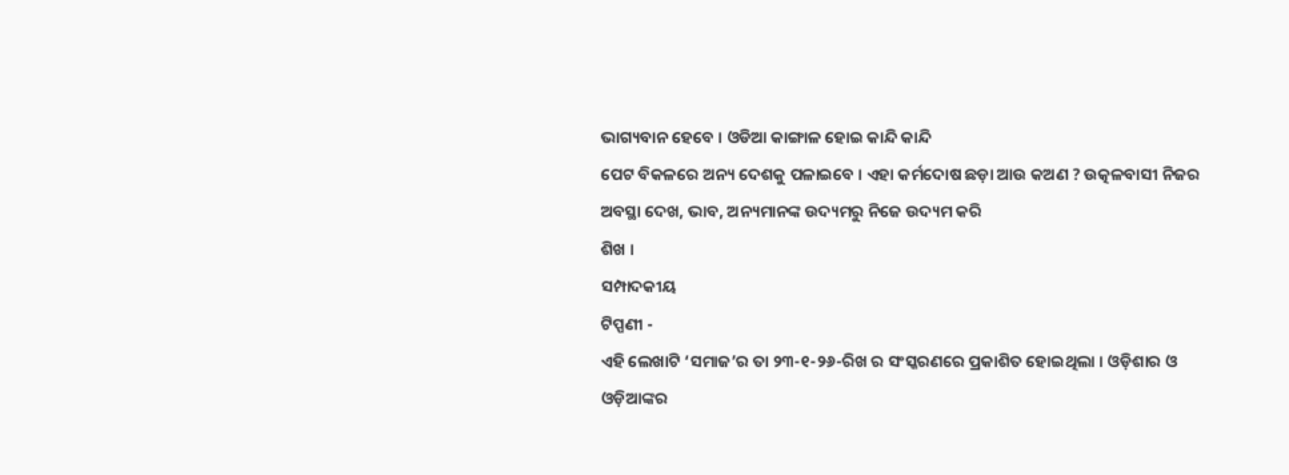ଭାଗ୍ୟବାନ ହେବେ । ଓଡିଆ କାଙ୍ଗାଳ ହୋଇ କାନ୍ଦି କାନ୍ଦି
ପେଟ ବିକଳରେ ଅନ୍ୟ ଦେଶକୁ ପଳାଇବେ । ଏହା କର୍ମଦୋଷ ଛଡ଼ା ଆଉ କଅଣ ? ଉତ୍କଳବାସୀ ନିଜର ଅବସ୍ଥା ଦେଖ, ଭାବ, ଅନ୍ୟମାନଙ୍କ ଉଦ୍ୟମରୁ ନିଜେ ଉଦ୍ୟମ କରି
ଶିଖ ।
ସମ୍ପାଦକୀୟ
ଟିପ୍ପଣୀ -
ଏହି ଲେଖାଟି ‘ସମାଜ’ର ତା ୨୩-୧-୨୬-ରିଖ ର ସଂସ୍କରଣରେ ପ୍ରକାଶିତ ହୋଇଥିଲା । ଓଡ଼ିଶାର ଓ
ଓଡ଼ିଆଙ୍କର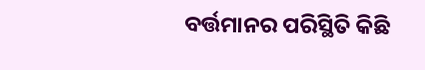ବର୍ତ୍ତମାନର ପରିସ୍ଥିତି କିଛି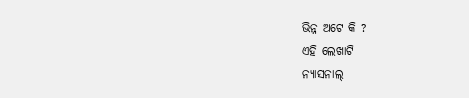ଭିନ୍ନ ଅଟେ କି ?
ଏହି ଲେଖାଟି
ନ୍ୟାସନାଲ୍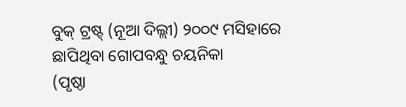ବୁକ୍ ଟ୍ରଷ୍ଟ୍ (ନୂଆ ଦିଲ୍ଲୀ) ୨୦୦୯ ମସିହାରେ ଛାପିଥିବା ଗୋପବନ୍ଧୁ ଚୟନିକା
(ପୃଷ୍ଠା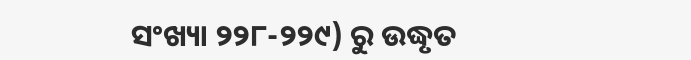ସଂଖ୍ୟା ୨୨୮-୨୨୯) ରୁ ଉଦ୍ଧୃତ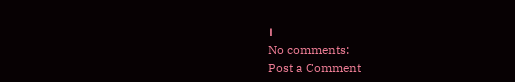।
No comments:
Post a Comment